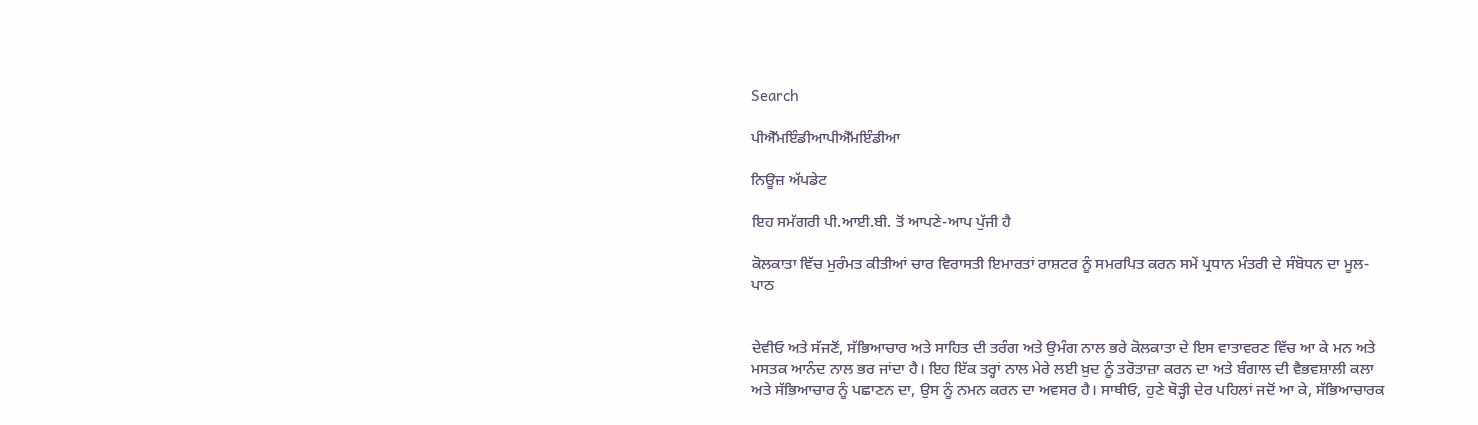Search

ਪੀਐੱਮਇੰਡੀਆਪੀਐੱਮਇੰਡੀਆ

ਨਿਊਜ਼ ਅੱਪਡੇਟ

ਇਹ ਸਮੱਗਰੀ ਪੀ.ਆਈ.ਬੀ. ਤੋਂ ਆਪਣੇ-ਆਪ ਪੁੱਜੀ ਹੈ

ਕੋਲਕਾਤਾ ਵਿੱਚ ਮੁਰੰਮਤ ਕੀਤੀਆਂ ਚਾਰ ਵਿਰਾਸਤੀ ਇਮਾਰਤਾਂ ਰਾਸ਼ਟਰ ਨੂੰ ਸਮਰਪਿਤ ਕਰਨ ਸਮੇਂ ਪ੍ਰਧਾਨ ਮੰਤਰੀ ਦੇ ਸੰਬੋਧਨ ਦਾ ਮੂਲ-ਪਾਠ


ਦੇਵੀਓ ਅਤੇ ਸੱਜਣੋਂ, ਸੱਭਿਆਚਾਰ ਅਤੇ ਸਾਹਿਤ ਦੀ ਤਰੰਗ ਅਤੇ ਉਮੰਗ ਨਾਲ ਭਰੇ ਕੋਲਕਾਤਾ ਦੇ ਇਸ ਵਾਤਾਵਰਣ ਵਿੱਚ ਆ ਕੇ ਮਨ ਅਤੇ ਮਸਤਕ ਆਨੰਦ ਨਾਲ ਭਰ ਜਾਂਦਾ ਹੈ। ਇਹ ਇੱਕ ਤਰ੍ਹਾਂ ਨਾਲ ਮੇਰੇ ਲਈ ਖ਼ੁਦ ਨੂੰ ਤਰੋਤਾਜ਼ਾ ਕਰਨ ਦਾ ਅਤੇ ਬੰਗਾਲ ਦੀ ਵੈਭਵਸ਼ਾਲੀ ਕਲਾ ਅਤੇ ਸੱਭਿਆਚਾਰ ਨੂੰ ਪਛਾਣਨ ਦਾ, ਉਸ ਨੂੰ ਨਮਨ ਕਰਨ ਦਾ ਅਵਸਰ ਹੈ। ਸਾਥੀਓ, ਹੁਣੇ ਥੋੜ੍ਹੀ ਦੇਰ ਪਹਿਲਾਂ ਜਦੋਂ ਆ ਕੇ, ਸੱਭਿਆਚਾਰਕ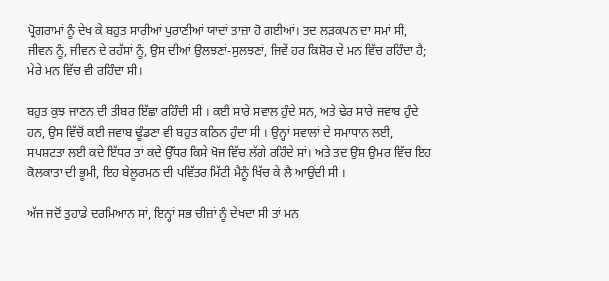ਪ੍ਰੋਗਰਾਮਾਂ ਨੂੰ ਦੇਖ ਕੇ ਬਹੁਤ ਸਾਰੀਆਂ ਪੁਰਾਣੀਆਂ ਯਾਦਾਂ ਤਾਜ਼ਾ ਹੋ ਗਈਆਂ। ਤਦ ਲੜਕਪਨ ਦਾ ਸਮਾਂ ਸੀ, ਜੀਵਨ ਨੂੰ, ਜੀਵਨ ਦੇ ਰਹੱਸਾਂ ਨੂੰ, ਉਸ ਦੀਆਂ ਉਲਝਣਾਂ-ਸੁਲਝਣਾਂ, ਜਿਵੇਂ ਹਰ ਕਿਸ਼ੋਰ ਦੇ ਮਨ ਵਿੱਚ ਰਹਿੰਦਾ ਹੈ; ਮੇਰੇ ਮਨ ਵਿੱਚ ਵੀ ਰਹਿੰਦਾ ਸੀ।

ਬਹੁਤ ਕੁਝ ਜਾਣਨ ਦੀ ਤੀਬਰ ਇੱਛਾ ਰਹਿੰਦੀ ਸੀ । ਕਈ ਸਾਰੇ ਸਵਾਲ ਹੁੰਦੇ ਸਨ, ਅਤੇ ਢੇਰ ਸਾਰੇ ਜਵਾਬ ਹੁੰਦੇ ਹਨ, ਉਸ ਵਿੱਚੋਂ ਕਈ ਜਵਾਬ ਢੂੰਡਣਾ ਵੀ ਬਹੁਤ ਕਠਿਨ ਹੁੰਦਾ ਸੀ । ਉਨ੍ਹਾਂ ਸਵਾਲਾਂ ਦੇ ਸਮਾਧਾਨ ਲਈ, ਸਪਸ਼ਟਤਾ ਲਈ ਕਦੇ ਇੱਧਰ ਤਾਂ ਕਦੇ ਉੱਧਰ ਕਿਸੇ ਖੋਜ ਵਿੱਚ ਲੱਗੇ ਰਹਿੰਦੇ ਸਾਂ। ਅਤੇ ਤਦ ਉਸ ਉਮਰ ਵਿੱਚ ਇਹ ਕੋਲਕਾਤਾ ਦੀ ਭੂਮੀ, ਇਹ ਬੇਲੂਰਮਠ ਦੀ ਪਵਿੱਤਰ ਮਿੱਟੀ ਮੈਨੂੰ ਖਿੱਚ ਕੇ ਲੈ ਆਉਂਦੀ ਸੀ ।

ਅੱਜ ਜਦੋਂ ਤੁਹਾਡੇ ਦਰਮਿਆਨ ਸਾਂ, ਇਨ੍ਹਾਂ ਸਭ ਚੀਜ਼ਾਂ ਨੂੰ ਦੇਖਦਾ ਸੀ ਤਾਂ ਮਨ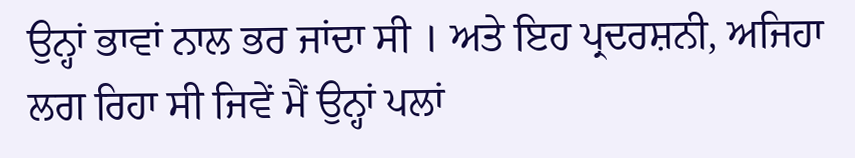ਉਨ੍ਹਾਂ ਭਾਵਾਂ ਨਾਲ ਭਰ ਜਾਂਦਾ ਸੀ । ਅਤੇ ਇਹ ਪ੍ਰਦਰਸ਼ਨੀ, ਅਜਿਹਾ ਲਗ ਰਿਹਾ ਸੀ ਜਿਵੇਂ ਮੈਂ ਉਨ੍ਹਾਂ ਪਲਾਂ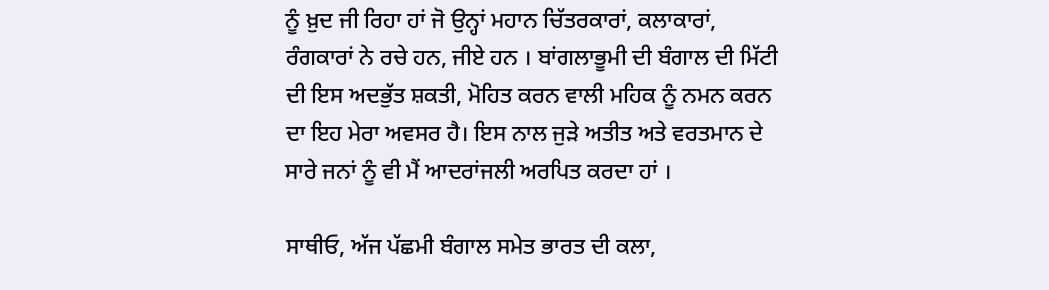ਨੂੰ ਖ਼ੁਦ ਜੀ ਰਿਹਾ ਹਾਂ ਜੋ ਉਨ੍ਹਾਂ ਮਹਾਨ ਚਿੱਤਰਕਾਰਾਂ, ਕਲਾਕਾਰਾਂ, ਰੰਗਕਾਰਾਂ ਨੇ ਰਚੇ ਹਨ, ਜੀਏ ਹਨ । ਬਾਂਗਲਾਭੂਮੀ ਦੀ ਬੰਗਾਲ ਦੀ ਮਿੱਟੀ ਦੀ ਇਸ ਅਦਭੁੱਤ ਸ਼ਕਤੀ, ਮੋਹਿਤ ਕਰਨ ਵਾਲੀ ਮਹਿਕ ਨੂੰ ਨਮਨ ਕਰਨ ਦਾ ਇਹ ਮੇਰਾ ਅਵਸਰ ਹੈ। ਇਸ ਨਾਲ ਜੁੜੇ ਅਤੀਤ ਅਤੇ ਵਰਤਮਾਨ ਦੇ ਸਾਰੇ ਜਨਾਂ ਨੂੰ ਵੀ ਮੈਂ ਆਦਰਾਂਜਲੀ ਅਰਪਿਤ ਕਰਦਾ ਹਾਂ ।

ਸਾਥੀਓ, ਅੱਜ ਪੱਛਮੀ ਬੰਗਾਲ ਸਮੇਤ ਭਾਰਤ ਦੀ ਕਲਾ,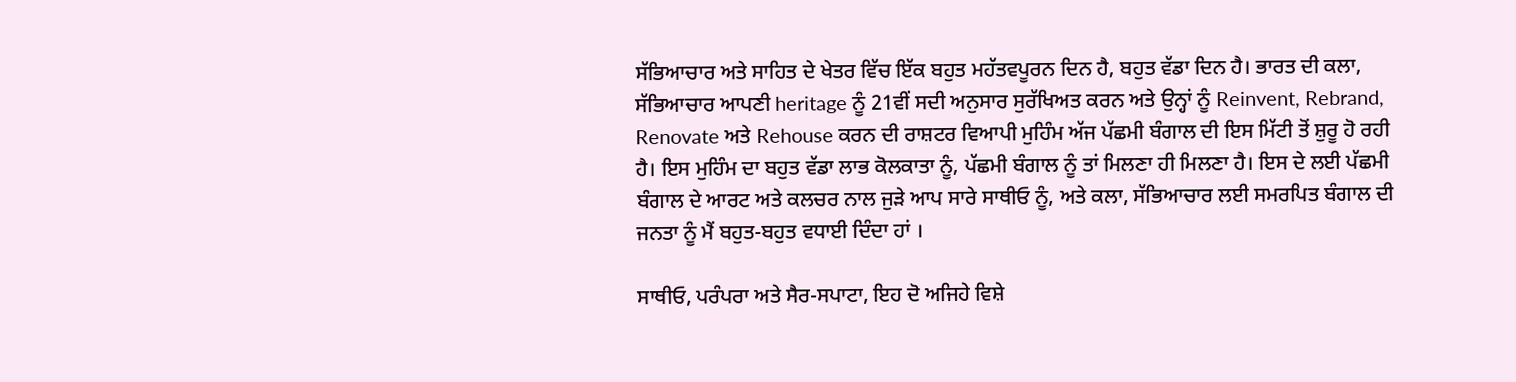ਸੱਭਿਆਚਾਰ ਅਤੇ ਸਾਹਿਤ ਦੇ ਖੇਤਰ ਵਿੱਚ ਇੱਕ ਬਹੁਤ ਮਹੱਤਵਪੂਰਨ ਦਿਨ ਹੈ, ਬਹੁਤ ਵੱਡਾ ਦਿਨ ਹੈ। ਭਾਰਤ ਦੀ ਕਲਾ, ਸੱਭਿਆਚਾਰ ਆਪਣੀ heritage ਨੂੰ 21ਵੀਂ ਸਦੀ ਅਨੁਸਾਰ ਸੁਰੱਖਿਅਤ ਕਰਨ ਅਤੇ ਉਨ੍ਹਾਂ ਨੂੰ Reinvent, Rebrand, Renovate ਅਤੇ Rehouse ਕਰਨ ਦੀ ਰਾਸ਼ਟਰ ਵਿਆਪੀ ਮੁਹਿੰਮ ਅੱਜ ਪੱਛਮੀ ਬੰਗਾਲ ਦੀ ਇਸ ਮਿੱਟੀ ਤੋਂ ਸ਼ੁਰੂ ਹੋ ਰਹੀ ਹੈ। ਇਸ ਮੁਹਿੰਮ ਦਾ ਬਹੁਤ ਵੱਡਾ ਲਾਭ ਕੋਲਕਾਤਾ ਨੂੰ, ਪੱਛਮੀ ਬੰਗਾਲ ਨੂੰ ਤਾਂ ਮਿਲਣਾ ਹੀ ਮਿਲਣਾ ਹੈ। ਇਸ ਦੇ ਲਈ ਪੱਛਮੀ ਬੰਗਾਲ ਦੇ ਆਰਟ ਅਤੇ ਕਲਚਰ ਨਾਲ ਜੁੜੇ ਆਪ ਸਾਰੇ ਸਾਥੀਓ ਨੂੰ, ਅਤੇ ਕਲਾ, ਸੱਭਿਆਚਾਰ ਲਈ ਸਮਰਪਿਤ ਬੰਗਾਲ ਦੀ ਜਨਤਾ ਨੂੰ ਮੈਂ ਬਹੁਤ-ਬਹੁਤ ਵਧਾਈ ਦਿੰਦਾ ਹਾਂ ।

ਸਾਥੀਓ, ਪਰੰਪਰਾ ਅਤੇ ਸੈਰ-ਸਪਾਟਾ, ਇਹ ਦੋ ਅਜਿਹੇ ਵਿਸ਼ੇ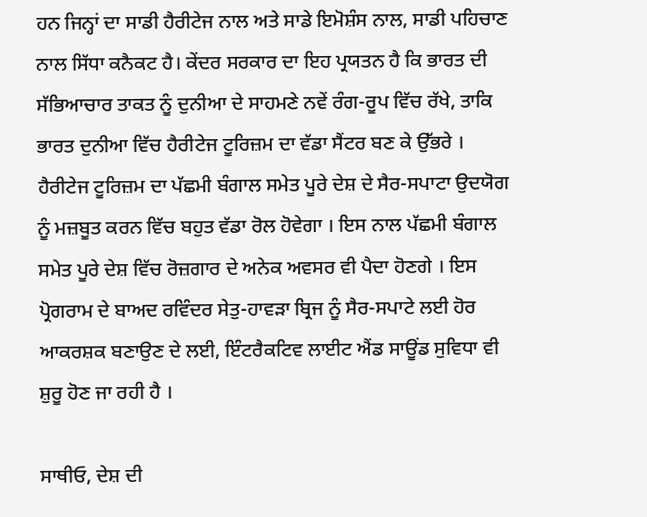ਹਨ ਜਿਨ੍ਹਾਂ ਦਾ ਸਾਡੀ ਹੈਰੀਟੇਜ ਨਾਲ ਅਤੇ ਸਾਡੇ ਇਮੋਸ਼ੰਸ ਨਾਲ, ਸਾਡੀ ਪਹਿਚਾਣ ਨਾਲ ਸਿੱਧਾ ਕਨੈਕਟ ਹੈ। ਕੇਂਦਰ ਸਰਕਾਰ ਦਾ ਇਹ ਪ੍ਰਯਤਨ ਹੈ ਕਿ ਭਾਰਤ ਦੀ ਸੱਭਿਆਚਾਰ ਤਾਕਤ ਨੂੰ ਦੁਨੀਆ ਦੇ ਸਾਹਮਣੇ ਨਵੇਂ ਰੰਗ-ਰੂਪ ਵਿੱਚ ਰੱਖੇ, ਤਾਕਿ ਭਾਰਤ ਦੁਨੀਆ ਵਿੱਚ ਹੈਰੀਟੇਜ ਟੂਰਿਜ਼ਮ ਦਾ ਵੱਡਾ ਸੈਂਟਰ ਬਣ ਕੇ ਉੱਭਰੇ । ਹੈਰੀਟੇਜ ਟੂਰਿਜ਼ਮ ਦਾ ਪੱਛਮੀ ਬੰਗਾਲ ਸਮੇਤ ਪੂਰੇ ਦੇਸ਼ ਦੇ ਸੈਰ-ਸਪਾਟਾ ਉਦਯੋਗ ਨੂੰ ਮਜ਼ਬੂਤ ਕਰਨ ਵਿੱਚ ਬਹੁਤ ਵੱਡਾ ਰੋਲ ਹੋਵੇਗਾ । ਇਸ ਨਾਲ ਪੱਛਮੀ ਬੰਗਾਲ ਸਮੇਤ ਪੂਰੇ ਦੇਸ਼ ਵਿੱਚ ਰੋਜ਼ਗਾਰ ਦੇ ਅਨੇਕ ਅਵਸਰ ਵੀ ਪੈਦਾ ਹੋਣਗੇ । ਇਸ ਪ੍ਰੋਗਰਾਮ ਦੇ ਬਾਅਦ ਰਵਿੰਦਰ ਸੇਤੁ-ਹਾਵੜਾ ਬ੍ਰਿਜ ਨੂੰ ਸੈਰ-ਸਪਾਟੇ ਲਈ ਹੋਰ ਆਕਰਸ਼ਕ ਬਣਾਉਣ ਦੇ ਲਈ, ਇੰਟਰੈਕਟਿਵ ਲਾਈਟ ਐਂਡ ਸਾਊਂਡ ਸੁਵਿਧਾ ਵੀ ਸ਼ੁਰੂ ਹੋਣ ਜਾ ਰਹੀ ਹੈ ।

ਸਾਥੀਓ, ਦੇਸ਼ ਦੀ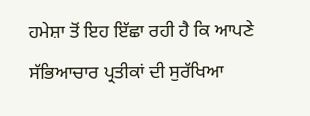ਹਮੇਸ਼ਾ ਤੋਂ ਇਹ ਇੱਛਾ ਰਹੀ ਹੈ ਕਿ ਆਪਣੇ ਸੱਭਿਆਚਾਰ ਪ੍ਰਤੀਕਾਂ ਦੀ ਸੁਰੱਖਿਆ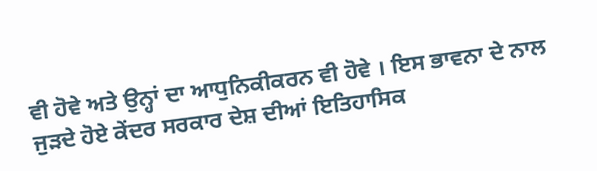ਵੀ ਹੋਵੇ ਅਤੇ ਉਨ੍ਹਾਂ ਦਾ ਆਧੁਨਿਕੀਕਰਨ ਵੀ ਹੋਵੇ । ਇਸ ਭਾਵਨਾ ਦੇ ਨਾਲ ਜੁੜਦੇ ਹੋਏ ਕੇਂਦਰ ਸਰਕਾਰ ਦੇਸ਼ ਦੀਆਂ ਇਤਿਹਾਸਿਕ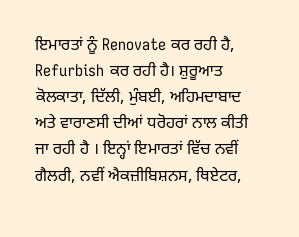ਇਮਾਰਤਾਂ ਨੂੰ Renovate ਕਰ ਰਹੀ ਹੈ, Refurbish ਕਰ ਰਹੀ ਹੈ। ਸ਼ੁਰੂਆਤ ਕੋਲਕਾਤਾ, ਦਿੱਲੀ, ਮੁੰਬਈ, ਅਹਿਮਦਾਬਾਦ ਅਤੇ ਵਾਰਾਣਸੀ ਦੀਆਂ ਧਰੋਹਰਾਂ ਨਾਲ ਕੀਤੀ ਜਾ ਰਹੀ ਹੈ । ਇਨ੍ਹਾਂ ਇਮਾਰਤਾਂ ਵਿੱਚ ਨਵੀਂ ਗੈਲਰੀ, ਨਵੀਂ ਐਕਜ਼ੀਬਿਸ਼ਨਸ, ਥਿਏਟਰ,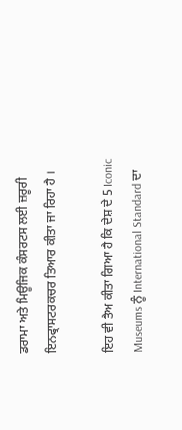ਡਰਾਮਾ ਅਤੇ ਮਿਊਜਿਕ ਕੰਸਰਟਸ ਲਈ ਜ਼ਰੂਰੀ ਇਨਫ੍ਰਾਸਟਰਕਚਰ ਤਿਆਰ ਕੀਤਾ ਜਾ ਰਿਹਾ ਹੈ ।

ਇਹ ਵੀ ਤੈਅ ਕੀਤਾ ਗਿਆ ਹੈ ਕਿ ਦੇਸ਼ ਦੇ 5 Iconic Museums ਨੂੰ International Standard ਦਾ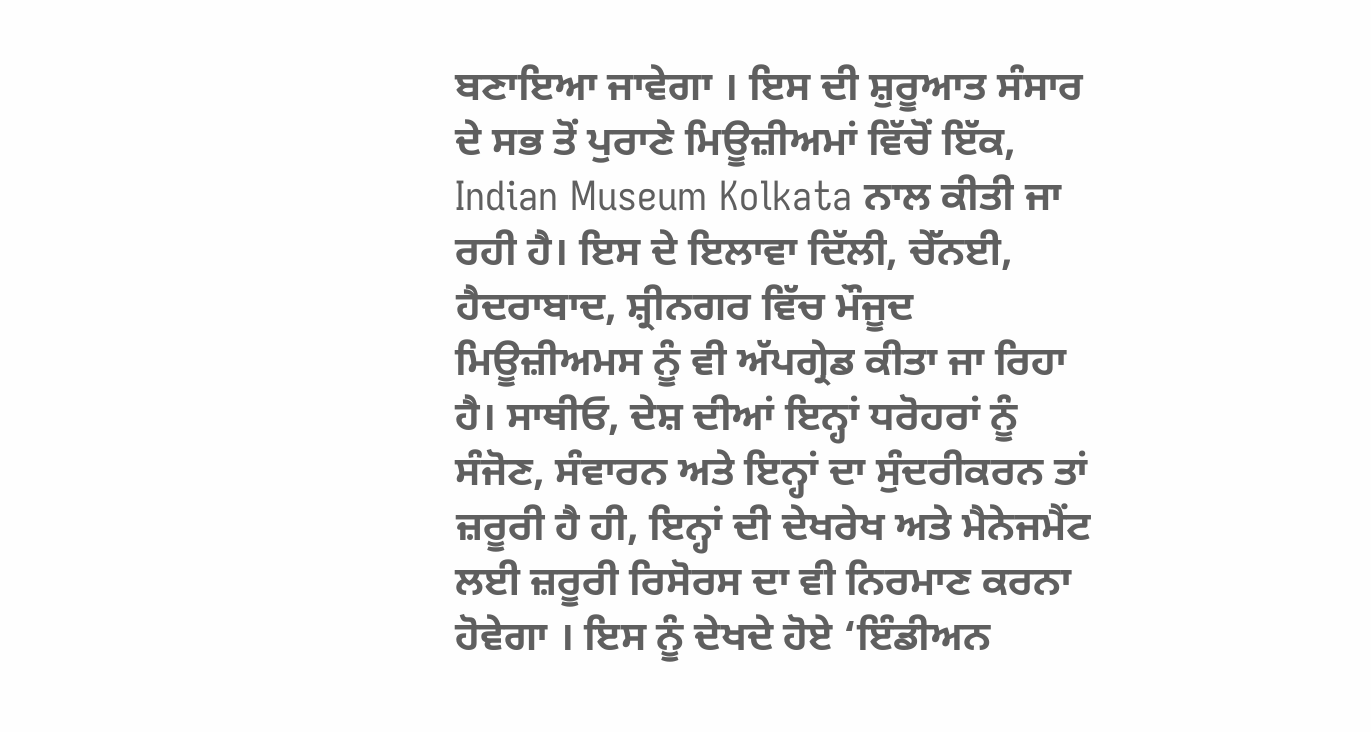ਬਣਾਇਆ ਜਾਵੇਗਾ । ਇਸ ਦੀ ਸ਼ੁਰੂਆਤ ਸੰਸਾਰ ਦੇ ਸਭ ਤੋਂ ਪੁਰਾਣੇ ਮਿਊਜ਼ੀਅਮਾਂ ਵਿੱਚੋਂ ਇੱਕ, Indian Museum Kolkata ਨਾਲ ਕੀਤੀ ਜਾ ਰਹੀ ਹੈ। ਇਸ ਦੇ ਇਲਾਵਾ ਦਿੱਲੀ, ਚੇੱਨਈ, ਹੈਦਰਾਬਾਦ, ਸ਼੍ਰੀਨਗਰ ਵਿੱਚ ਮੌਜੂਦ ਮਿਊਜ਼ੀਅਮਸ ਨੂੰ ਵੀ ਅੱਪਗ੍ਰੇਡ ਕੀਤਾ ਜਾ ਰਿਹਾ ਹੈ। ਸਾਥੀਓ, ਦੇਸ਼ ਦੀਆਂ ਇਨ੍ਹਾਂ ਧਰੋਹਰਾਂ ਨੂੰ ਸੰਜੋਣ, ਸੰਵਾਰਨ ਅਤੇ ਇਨ੍ਹਾਂ ਦਾ ਸੁੰਦਰੀਕਰਨ ਤਾਂ ਜ਼ਰੂਰੀ ਹੈ ਹੀ, ਇਨ੍ਹਾਂ ਦੀ ਦੇਖਰੇਖ ਅਤੇ ਮੈਨੇਜਮੈਂਟ ਲਈ ਜ਼ਰੂਰੀ ਰਿਸੋਰਸ ਦਾ ਵੀ ਨਿਰਮਾਣ ਕਰਨਾ ਹੋਵੇਗਾ । ਇਸ ਨੂੰ ਦੇਖਦੇ ਹੋਏ ‘ਇੰਡੀਅਨ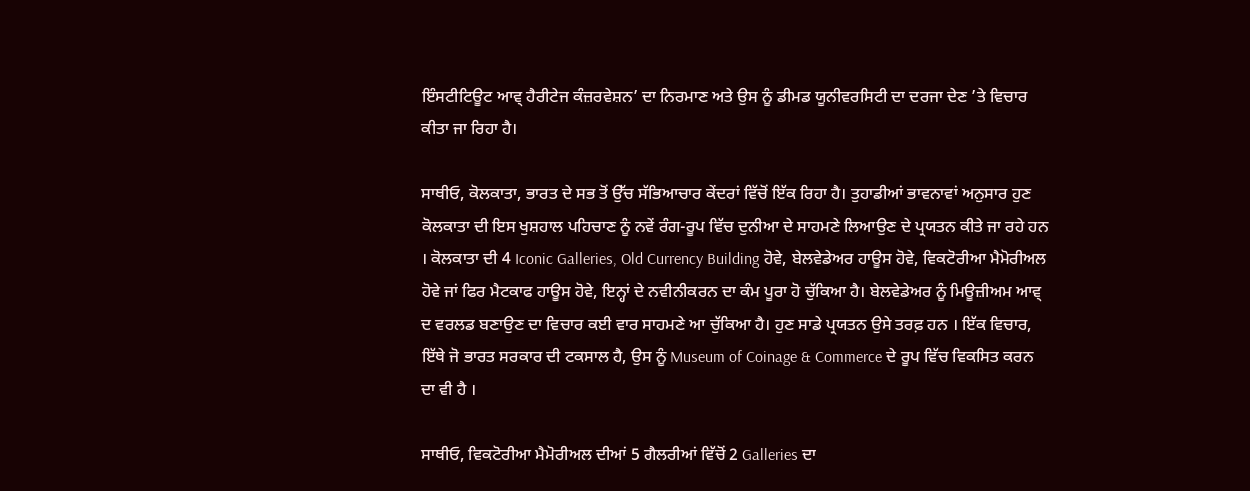ਇੰਸਟੀਟਿਊਟ ਆਵ੍ ਹੈਰੀਟੇਜ ਕੰਜ਼ਰਵੇਸ਼ਨ’ ਦਾ ਨਿਰਮਾਣ ਅਤੇ ਉਸ ਨੂੰ ਡੀਮਡ ਯੂਨੀਵਰਸਿਟੀ ਦਾ ਦਰਜਾ ਦੇਣ ’ਤੇ ਵਿਚਾਰ ਕੀਤਾ ਜਾ ਰਿਹਾ ਹੈ।

ਸਾਥੀਓ, ਕੋਲਕਾਤਾ, ਭਾਰਤ ਦੇ ਸਭ ਤੋਂ ਉੱਚ ਸੱਭਿਆਚਾਰ ਕੇਂਦਰਾਂ ਵਿੱਚੋਂ ਇੱਕ ਰਿਹਾ ਹੈ। ਤੁਹਾਡੀਆਂ ਭਾਵਨਾਵਾਂ ਅਨੁਸਾਰ ਹੁਣ ਕੋਲਕਾਤਾ ਦੀ ਇਸ ਖੁਸ਼ਹਾਲ ਪਹਿਚਾਣ ਨੂੰ ਨਵੇਂ ਰੰਗ-ਰੂਪ ਵਿੱਚ ਦੁਨੀਆ ਦੇ ਸਾਹਮਣੇ ਲਿਆਉਣ ਦੇ ਪ੍ਰਯਤਨ ਕੀਤੇ ਜਾ ਰਹੇ ਹਨ । ਕੋਲਕਾਤਾ ਦੀ 4 Iconic Galleries, Old Currency Building ਹੋਵੇ, ਬੇਲਵੇਡੇਅਰ ਹਾਊਸ ਹੋਵੇ, ਵਿਕਟੋਰੀਆ ਮੈਮੋਰੀਅਲ ਹੋਵੇ ਜਾਂ ਫਿਰ ਮੈਟਕਾਫ ਹਾਊਸ ਹੋਵੇ, ਇਨ੍ਹਾਂ ਦੇ ਨਵੀਨੀਕਰਨ ਦਾ ਕੰਮ ਪੂਰਾ ਹੋ ਚੁੱਕਿਆ ਹੈ। ਬੇਲਵੇਡੇਅਰ ਨੂੰ ਮਿਊਜ਼ੀਅਮ ਆਵ੍ ਦ ਵਰਲਡ ਬਣਾਉਣ ਦਾ ਵਿਚਾਰ ਕਈ ਵਾਰ ਸਾਹਮਣੇ ਆ ਚੁੱਕਿਆ ਹੈ। ਹੁਣ ਸਾਡੇ ਪ੍ਰਯਤਨ ਉਸੇ ਤਰਫ਼ ਹਨ । ਇੱਕ ਵਿਚਾਰ, ਇੱਥੇ ਜੋ ਭਾਰਤ ਸਰਕਾਰ ਦੀ ਟਕਸਾਲ ਹੈ, ਉਸ ਨੂੰ Museum of Coinage & Commerce ਦੇ ਰੂਪ ਵਿੱਚ ਵਿਕਸਿਤ ਕਰਨ ਦਾ ਵੀ ਹੈ ।

ਸਾਥੀਓ, ਵਿਕਟੋਰੀਆ ਮੈਮੋਰੀਅਲ ਦੀਆਂ 5 ਗੈਲਰੀਆਂ ਵਿੱਚੋਂ 2 Galleries ਦਾ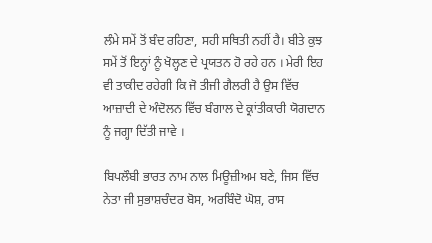ਲੰਮੇ ਸਮੇਂ ਤੋਂ ਬੰਦ ਰਹਿਣਾ, ਸਹੀ ਸਥਿਤੀ ਨਹੀਂ ਹੈ। ਬੀਤੇ ਕੁਝ ਸਮੇਂ ਤੋਂ ਇਨ੍ਹਾਂ ਨੂੰ ਖੋਲ੍ਹਣ ਦੇ ਪ੍ਰਯਤਨ ਹੋ ਰਹੇ ਹਨ । ਮੇਰੀ ਇਹ ਵੀ ਤਾਕੀਦ ਰਹੇਗੀ ਕਿ ਜੋ ਤੀਜੀ ਗੈਲਰੀ ਹੈ ਉਸ ਵਿੱਚ ਆਜ਼ਾਦੀ ਦੇ ਅੰਦੋਲਨ ਵਿੱਚ ਬੰਗਾਲ ਦੇ ਕ੍ਰਾਂਤੀਕਾਰੀ ਯੋਗਦਾਨ ਨੂੰ ਜਗ੍ਹਾ ਦਿੱਤੀ ਜਾਵੇ ।

ਬਿਪਲੌਬੀ ਭਾਰਤ ਨਾਮ ਨਾਲ ਮਿਊਜ਼ੀਅਮ ਬਣੇ, ਜਿਸ ਵਿੱਚ ਨੇਤਾ ਜੀ ਸੁਭਾਸ਼ਚੰਦਰ ਬੋਸ, ਅਰਬਿੰਦੋ ਘੋਸ਼, ਰਾਸ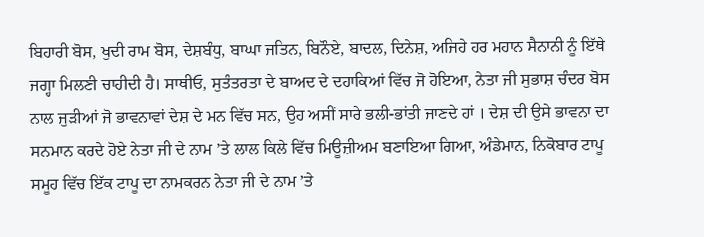ਬਿਹਾਰੀ ਬੋਸ, ਖੁਦੀ ਰਾਮ ਬੋਸ, ਦੇਸ਼ਬੰਧੁ, ਬਾਘਾ ਜਤਿਨ, ਬਿਨੌਏ, ਬਾਦਲ, ਦਿਨੇਸ਼, ਅਜਿਹੇ ਹਰ ਮਹਾਨ ਸੈਨਾਨੀ ਨੂੰ ਇੱਥੇ ਜਗ੍ਹਾ ਮਿਲਣੀ ਚਾਹੀਦੀ ਹੈ। ਸਾਥੀਓ, ਸੁਤੰਤਰਤਾ ਦੇ ਬਾਅਦ ਦੇ ਦਹਾਕਿਆਂ ਵਿੱਚ ਜੋ ਹੋਇਆ, ਨੇਤਾ ਜੀ ਸੁਭਾਸ਼ ਚੰਦਰ ਬੋਸ ਨਾਲ ਜੁੜੀਆਂ ਜੋ ਭਾਵਨਾਵਾਂ ਦੇਸ਼ ਦੇ ਮਨ ਵਿੱਚ ਸਨ, ਉਹ ਅਸੀਂ ਸਾਰੇ ਭਲੀ-ਭਾਂਤੀ ਜਾਣਦੇ ਹਾਂ । ਦੇਸ਼ ਦੀ ਉਸੇ ਭਾਵਨਾ ਦਾ ਸਨਮਾਨ ਕਰਦੇ ਹੋਏ ਨੇਤਾ ਜੀ ਦੇ ਨਾਮ ’ਤੇ ਲਾਲ ਕਿਲੇ ਵਿੱਚ ਮਿਊਜ਼ੀਅਮ ਬਣਾਇਆ ਗਿਆ, ਅੰਡੇਮਾਨ, ਨਿਕੋਬਾਰ ਟਾਪੂ ਸਮੂਹ ਵਿੱਚ ਇੱਕ ਟਾਪੂ ਦਾ ਨਾਮਕਰਨ ਨੇਤਾ ਜੀ ਦੇ ਨਾਮ ’ਤੇ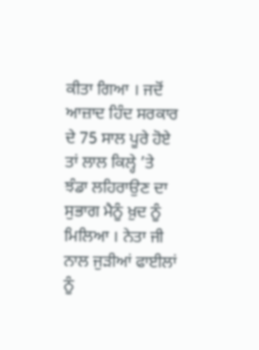ਕੀਤਾ ਗਿਆ । ਜਦੋਂ ਆਜ਼ਾਦ ਹਿੰਦ ਸਰਕਾਰ ਦੇ 75 ਸਾਲ ਪੂਰੇ ਹੋਏ ਤਾਂ ਲਾਲ ਕਿਲ੍ਹੇ ’ਤੇ ਝੰਡਾ ਲਹਿਰਾਉਣ ਦਾ ਸੁਭਾਗ ਮੈਨੂੰ ਖ਼ੁਦ ਨੂੰ ਮਿਲਿਆ । ਨੇਤਾ ਜੀ ਨਾਲ ਜੁੜੀਆਂ ਫਾਈਲਾਂ ਨੂੰ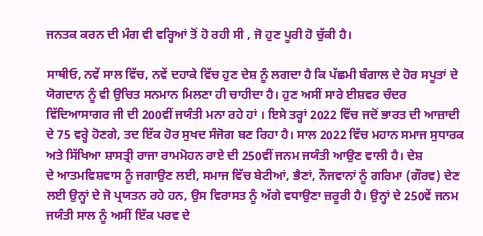ਜਨਤਕ ਕਰਨ ਦੀ ਮੰਗ ਵੀ ਵਰ੍ਹਿਆਂ ਤੋਂ ਹੋ ਰਹੀ ਸੀ , ਜੋ ਹੁਣ ਪੂਰੀ ਹੋ ਚੁੱਕੀ ਹੈ।

ਸਾਥੀਓ, ਨਵੇਂ ਸਾਲ ਵਿੱਚ, ਨਵੇਂ ਦਹਾਕੇ ਵਿੱਚ ਹੁਣ ਦੇਸ਼ ਨੂੰ ਲਗਦਾ ਹੈ ਕਿ ਪੱਛਮੀ ਬੰਗਾਲ ਦੇ ਹੋਰ ਸਪੂਤਾਂ ਦੇ ਯੋਗਦਾਨ ਨੂੰ ਵੀ ਉਚਿਤ ਸਨਮਾਨ ਮਿਲਣਾ ਹੀ ਚਾਹੀਦਾ ਹੈ। ਹੁਣ ਅਸੀਂ ਸਾਰੇ ਈਸ਼ਵਰ ਚੰਦਰ ਵਿੱਦਿਆਸਾਗਰ ਜੀ ਦੀ 200ਵੀਂ ਜਯੰਤੀ ਮਨਾ ਰਹੇ ਹਾਂ । ਇਸੇ ਤਰ੍ਹਾਂ 2022 ਵਿੱਚ ਜਦੋਂ ਭਾਰਤ ਦੀ ਆਜ਼ਾਦੀ ਦੇ 75 ਵਰ੍ਹੇ ਹੋਣਗੇ, ਤਦ ਇੱਕ ਹੋਰ ਸੁਖਦ ਸੰਜੋਗ ਬਣ ਰਿਹਾ ਹੈ। ਸਾਲ 2022 ਵਿੱਚ ਮਹਾਨ ਸਮਾਜ ਸੁਧਾਰਕ ਅਤੇ ਸਿੱਖਿਆ ਸ਼ਾਸਤ੍ਰੀ ਰਾਜਾ ਰਾਮਮੋਹਨ ਰਾਏ ਦੀ 250ਵੀਂ ਜਨਮ ਜਯੰਤੀ ਆਉਣ ਵਾਲੀ ਹੈ। ਦੇਸ਼ ਦੇ ‍ਆਤਮਵਿਸ਼ਵਾਸ ਨੂੰ ਜਗਾਉਣ ਲਈ, ਸਮਾਜ ਵਿੱਚ ਬੇਟੀਆਂ, ਭੈਣਾਂ, ਨੌਜਵਾਨਾਂ ਨੂੰ ਗਰਿਮਾ (ਗੌਰਵ) ਦੇਣ ਲਈ ਉਨ੍ਹਾਂ ਦੇ ਜੋ ਪ੍ਰਯਤਨ ਰਹੇ ਹਨ, ਉਸ ਵਿਰਾਸਤ ਨੂੰ ਅੱਗੇ ਵਧਾਉਣਾ ਜ਼ਰੂਰੀ ਹੈ। ਉਨ੍ਹਾਂ ਦੇ 250ਵੇਂ ਜਨਮ ਜਯੰਤੀ ਸਾਲ ਨੂੰ ਅਸੀਂ ਇੱਕ ਪਰਵ ਦੇ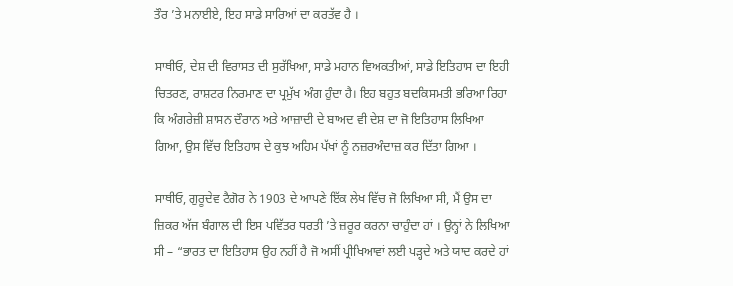ਤੌਰ ’ਤੇ ਮਨਾਈਏ, ਇਹ ਸਾਡੇ ਸਾਰਿਆਂ ਦਾ ਕਰਤੱਵ ਹੈ ।

ਸਾਥੀਓ, ਦੇਸ਼ ਦੀ ਵਿਰਾਸਤ ਦੀ ਸੁਰੱਖਿਆ, ਸਾਡੇ ਮਹਾਨ ਵਿਅਕਤੀਆਂ, ਸਾਡੇ ਇਤਿਹਾਸ ਦਾ ਇਹੀ ਚਿਤਰਣ, ਰਾਸ਼ਟਰ ਨਿਰਮਾਣ ਦਾ ਪ੍ਰਮੁੱਖ ਅੰਗ ਹੁੰਦਾ ਹੈ। ਇਹ ਬਹੁਤ ਬਦਕਿਸਮਤੀ ਭਰਿਆ ਰਿਹਾ ਕਿ ਅੰਗਰੇਜ਼ੀ ਸ਼ਾਸਨ ਦੌਰਾਨ ਅਤੇ ਆਜ਼ਾਦੀ ਦੇ ਬਾਅਦ ਵੀ ਦੇਸ਼ ਦਾ ਜੋ ਇਤਿਹਾਸ ਲਿਖਿਆ ਗਿਆ, ਉਸ ਵਿੱਚ ਇਤਿਹਾਸ ਦੇ ਕੁਝ ਅਹਿਮ ਪੱਖਾਂ ਨੂੰ ਨਜ਼ਰਅੰਦਾਜ਼ ਕਰ ਦਿੱਤਾ ਗਿਆ ।

ਸਾਥੀਓ, ਗੁਰੂਦੇਵ ਟੈਗੋਰ ਨੇ 1903 ਦੇ ਆਪਣੇ ਇੱਕ ਲੇਖ ਵਿੱਚ ਜੋ ਲਿਖਿਆ ਸੀ, ਮੈਂ ਉਸ ਦਾ ਜ਼ਿਕਰ ਅੱਜ ਬੰਗਾਲ ਦੀ ਇਸ ਪਵਿੱਤਰ ਧਰਤੀ ’ਤੇ ਜ਼ਰੂਰ ਕਰਨਾ ਚਾਹੁੰਦਾ ਹਾਂ । ਉਨ੍ਹਾਂ ਨੇ ਲਿਖਿਆ ਸੀ – “ਭਾਰਤ ਦਾ ਇਤਿਹਾਸ ਉਹ ਨਹੀਂ ਹੈ ਜੋ ਅਸੀਂ ਪ੍ਰੀਖਿਆਵਾਂ ਲਈ ਪੜ੍ਹਦੇ ਅਤੇ ਯਾਦ ਕਰਦੇ ਹਾਂ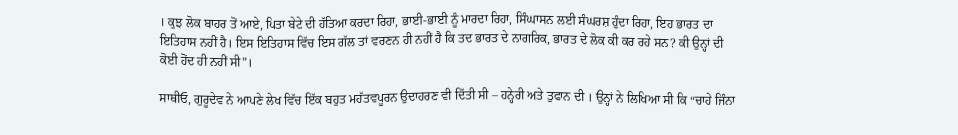। ਕੁਝ ਲੋਕ ਬਾਹਰ ਤੋਂ ਆਏ, ਪਿਤਾ ਬੇਟੇ ਦੀ ਹੱਤਿਆ ਕਰਦਾ ਰਿਹਾ, ਭਾਈ-ਭਾਈ ਨੂੰ ਮਾਰਦਾ ਰਿਹਾ, ਸਿੰਘਾਸਨ ਲਈ ਸੰਘਰਸ਼ ਹੁੰਦਾ ਰਿਹਾ, ਇਹ ਭਾਰਤ ਦਾ ਇਤਿਹਾਸ ਨਹੀਂ ਹੈ। ਇਸ ਇਤਿਹਾਸ ਵਿੱਚ ਇਸ ਗੱਲ ਤਾਂ ਵਰਣਨ ਹੀ ਨਹੀਂ ਹੈ ਕਿ ਤਦ ਭਾਰਤ ਦੇ ਨਾਗਰਿਕ, ਭਾਰਤ ਦੇ ਲੋਕ ਕੀ ਕਰ ਰਹੇ ਸਨ? ਕੀ ਉਨ੍ਹਾਂ ਦੀ ਕੋਈ ਹੋਂਦ ਹੀ ਨਹੀਂ ਸੀ”।

ਸਾਥੀਓ, ਗੁਰੂਦੇਵ ਨੇ ਆਪਣੇ ਲੇਖ ਵਿੱਚ ਇੱਕ ਬਹੁਤ ਮਹੱਤਵਪੂਰਨ ਉਦਾਹਰਣ ਵੀ ਦਿੱਤੀ ਸੀ – ਹਨ੍ਹੇਰੀ ਅਤੇ ਤੁਫਾਨ ਦੀ । ਉਨ੍ਹਾਂ ਨੇ ਲਿਖਿਆ ਸੀ ਕਿ “ਚਾਹੇ ਜਿੰਨਾ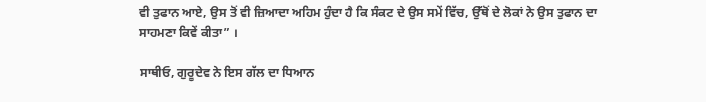ਵੀ ਤੁਫਾਨ ਆਏ, ਉਸ ਤੋਂ ਵੀ ਜ਼ਿਆਦਾ ਅਹਿਮ ਹੁੰਦਾ ਹੈ ਕਿ ਸੰਕਟ ਦੇ ਉਸ ਸਮੇਂ ਵਿੱਚ, ਉੱਥੋਂ ਦੇ ਲੋਕਾਂ ਨੇ ਉਸ ਤੁਫਾਨ ਦਾ ਸਾਹਮਣਾ ਕਿਵੇਂ ਕੀਤਾ” ।

ਸਾਥੀਓ, ਗੁਰੂਦੇਵ ਨੇ ਇਸ ਗੱਲ ਦਾ ਧਿਆਨ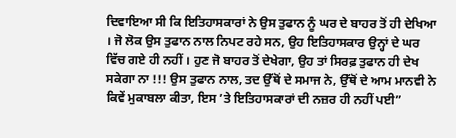ਦਿਵਾਇਆ ਸੀ ਕਿ ਇਤਿਹਾਸਕਾਰਾਂ ਨੇ ਉਸ ਤੁਫਾਨ ਨੂੰ ਘਰ ਦੇ ਬਾਹਰ ਤੋਂ ਹੀ ਦੇਖਿਆ । ਜੋ ਲੋਕ ਉਸ ਤੁਫਾਨ ਨਾਲ ਨਿਪਟ ਰਹੇ ਸਨ, ਉਹ ਇਤਿਹਾਸਕਾਰ ਉਨ੍ਹਾਂ ਦੇ ਘਰ ਵਿੱਚ ਗਏ ਹੀ ਨਹੀਂ । ਹੁਣ ਜੋ ਬਾਹਰ ਤੋਂ ਦੇਖੇਗਾ, ਉਹ ਤਾਂ ਸਿਰਫ਼ ਤੁਫਾਨ ਹੀ ਦੇਖ ਸਕੇਗਾ ਨਾ !!! ਉਸ ਤੁਫਾਨ ਨਾਲ, ਤਦ ਉੱਥੋਂ ਦੇ ਸਮਾਜ ਨੇ, ਉੱਥੋਂ ਦੇ ਆਮ ਮਾਨਵੀ ਨੇ ਕਿਵੇਂ ਮੁਕਾਬਲਾ ਕੀਤਾ, ਇਸ ’ਤੇ ਇਤਿਹਾਸਕਾਰਾਂ ਦੀ ਨਜ਼ਰ ਹੀ ਨਹੀਂ ਪਈ”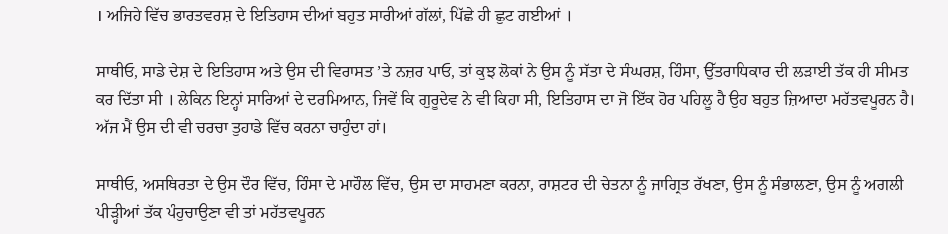। ਅਜਿਹੇ ਵਿੱਚ ਭਾਰਤਵਰਸ਼ ਦੇ ਇਤਿਹਾਸ ਦੀਆਂ ਬਹੁਤ ਸਾਰੀਆਂ ਗੱਲਾਂ, ਪਿੱਛੇ ਹੀ ਛੁਟ ਗਈਆਂ ।

ਸਾਥੀਓ, ਸਾਡੇ ਦੇਸ਼ ਦੇ ਇਤਿਹਾਸ ਅਤੇ ਉਸ ਦੀ ਵਿਰਾਸਤ ’ਤੇ ਨਜ਼ਰ ਪਾਓ, ਤਾਂ ਕੁਝ ਲੋਕਾਂ ਨੇ ਉਸ ਨੂੰ ਸੱਤਾ ਦੇ ਸੰਘਰਸ਼, ਹਿੰਸਾ, ਉੱਤਰਾਧਿਕਾਰ ਦੀ ਲੜਾਈ ਤੱਕ ਹੀ ਸੀਮਤ ਕਰ ਦਿੱਤਾ ਸੀ । ਲੇਕਿਨ ਇਨ੍ਹਾਂ ਸਾਰਿਆਂ ਦੇ ਦਰਮਿਆਨ, ਜਿਵੇਂ ਕਿ ਗੁਰੂਦੇਵ ਨੇ ਵੀ ਕਿਹਾ ਸੀ, ਇਤਿਹਾਸ ਦਾ ਜੋ ਇੱਕ ਹੋਰ ਪਹਿਲੂ ਹੈ ਉਹ ਬਹੁਤ ਜ਼ਿਆਦਾ ਮਹੱਤਵਪੂਰਨ ਹੈ। ਅੱਜ ਮੈਂ ਉਸ ਦੀ ਵੀ ਚਰਚਾ ਤੁਹਾਡੇ ਵਿੱਚ ਕਰਨਾ ਚਾਹੁੰਦਾ ਹਾਂ।

ਸਾਥੀਓ, ਅਸਥਿਰਤਾ ਦੇ ਉਸ ਦੌਰ ਵਿੱਚ, ਹਿੰਸਾ ਦੇ ਮਾਹੌਲ ਵਿੱਚ, ਉਸ ਦਾ ਸਾਹਮਣਾ ਕਰਨਾ, ਰਾਸ਼ਟਰ ਦੀ ਚੇਤਨਾ ਨੂੰ ਜਾਗ੍ਰਿਤ ਰੱਖਣਾ, ਉਸ ਨੂੰ ਸੰਭਾਲਣਾ, ਉਸ ਨੂੰ ਅਗਲੀ ਪੀੜ੍ਹੀਆਂ ਤੱਕ ਪੰਹੁਚਾਉਣਾ ਵੀ ਤਾਂ ਮਹੱਤਵਪੂਰਨ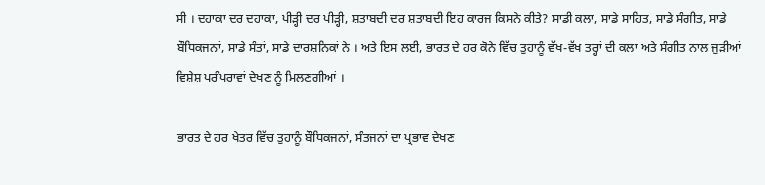ਸੀ । ਦਹਾਕਾ ਦਰ ਦਹਾਕਾ, ਪੀੜ੍ਹੀ ਦਰ ਪੀੜ੍ਹੀ, ਸ਼ਤਾਬਦੀ ਦਰ ਸ਼ਤਾਬਦੀ ਇਹ ਕਾਰਜ ਕਿਸਨੇ ਕੀਤੇ? ਸਾਡੀ ਕਲਾ, ਸਾਡੇ ਸਾਹਿਤ, ਸਾਡੇ ਸੰਗੀਤ, ਸਾਡੇ ਬੌਧਿਕਜਨਾਂ, ਸਾਡੇ ਸੰਤਾਂ, ਸਾਡੇ ਦਾਰਸ਼ਨਿਕਾਂ ਨੇ । ਅਤੇ ਇਸ ਲਈ, ਭਾਰਤ ਦੇ ਹਰ ਕੋਨੇ ਵਿੱਚ ਤੁਹਾਨੂੰ ਵੱਖ-ਵੱਖ ਤਰ੍ਹਾਂ ਦੀ ਕਲਾ ਅਤੇ ਸੰਗੀਤ ਨਾਲ ਜੁੜੀਆਂ ਵਿਸ਼ੇਸ਼ ਪਰੰਪਰਾਵਾਂ ਦੇਖਣ ਨੂੰ ਮਿਲਣਗੀਆਂ ।

ਭਾਰਤ ਦੇ ਹਰ ਖੇਤਰ ਵਿੱਚ ਤੁਹਾਨੂੰ ਬੌਧਿਕਜਨਾਂ, ਸੰਤਜਨਾਂ ਦਾ ਪ੍ਰਭਾਵ ਦੇਖਣ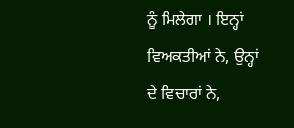ਨੂੰ ਮਿਲੇਗਾ । ਇਨ੍ਹਾਂ ਵਿਅਕਤੀਆਂ ਨੇ, ਉਨ੍ਹਾਂ ਦੇ ਵਿਚਾਰਾਂ ਨੇ,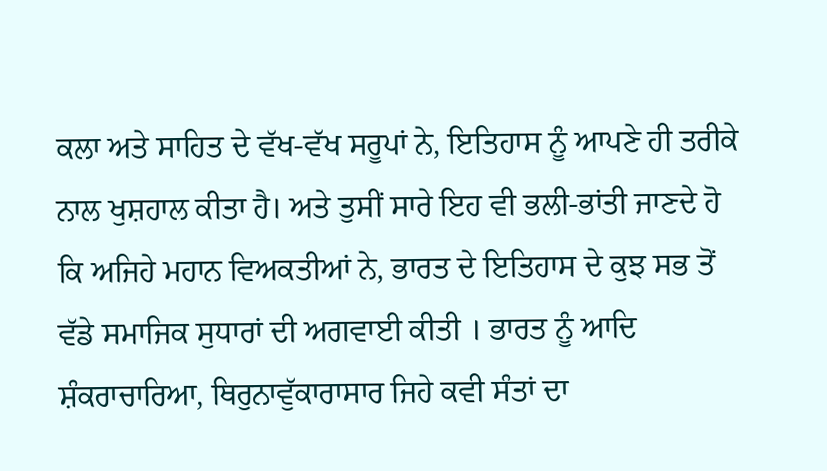ਕਲਾ ਅਤੇ ਸਾਹਿਤ ਦੇ ਵੱਖ-ਵੱਖ ਸਰੂਪਾਂ ਨੇ, ਇਤਿਹਾਸ ਨੂੰ ਆਪਣੇ ਹੀ ਤਰੀਕੇ ਨਾਲ ਖੁਸ਼ਹਾਲ ਕੀਤਾ ਹੈ। ਅਤੇ ਤੁਸੀਂ ਸਾਰੇ ਇਹ ਵੀ ਭਲੀ-ਭਾਂਤੀ ਜਾਣਦੇ ਹੋ ਕਿ ਅਜਿਹੇ ਮਹਾਨ ਵਿਅਕਤੀਆਂ ਨੇ, ਭਾਰਤ ਦੇ ਇਤਿਹਾਸ ਦੇ ਕੁਝ ਸਭ ਤੋਂ ਵੱਡੇ ਸਮਾਜਿਕ ਸੁਧਾਰਾਂ ਦੀ ਅਗਵਾਈ ਕੀਤੀ । ਭਾਰਤ ਨੂੰ ਆਦਿ ਸ਼ੰਕਰਾਚਾਰਿਆ, ਥਿਰੁਨਾਵੁੱਕਾਰਾਸਾਰ ਜਿਹੇ ਕਵੀ ਸੰਤਾਂ ਦਾ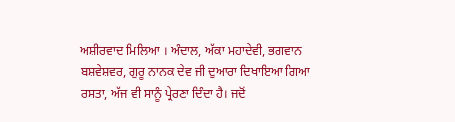ਅਸ਼ੀਰਵਾਦ ਮਿਲਿਆ । ਅੰਦਾਲ, ਅੱਕਾ ਮਹਾਦੇਵੀ, ਭਗਵਾਨ ਬਸ਼ਵੇਸ਼ਵਰ, ਗੁਰੂ ਨਾਨਕ ਦੇਵ ਜੀ ਦੁਆਰਾ ਦਿਖਾਇਆ ਗਿਆ ਰਸਤਾ, ਅੱਜ ਵੀ ਸਾਨੂੰ ਪ੍ਰੇਰਣਾ ਦਿੰਦਾ ਹੈ। ਜਦੋਂ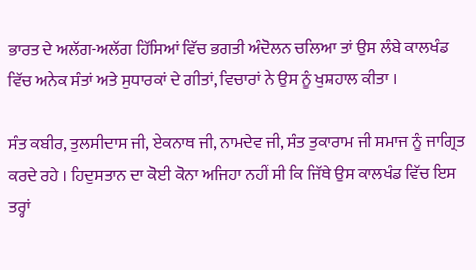ਭਾਰਤ ਦੇ ਅਲੱਗ-ਅਲੱਗ ਹਿੱਸਿਆਂ ਵਿੱਚ ਭਗਤੀ ਅੰਦੋਲਨ ਚਲਿਆ ਤਾਂ ਉਸ ਲੰਬੇ ਕਾਲਖੰਡ ਵਿੱਚ ਅਨੇਕ ਸੰਤਾਂ ਅਤੇ ਸੁਧਾਰਕਾਂ ਦੇ ਗੀਤਾਂ, ਵਿਚਾਰਾਂ ਨੇ ਉਸ ਨੂੰ ਖੁਸ਼ਹਾਲ ਕੀਤਾ ।

ਸੰਤ ਕਬੀਰ, ਤੁਲਸੀਦਾਸ ਜੀ, ਏਕਨਾਥ ਜੀ, ਨਾਮਦੇਵ ਜੀ, ਸੰਤ ਤੁਕਾਰਾਮ ਜੀ ਸਮਾਜ ਨੂੰ ਜਾਗ੍ਰਿਤ ਕਰਦੇ ਰਹੇ । ਹਿਦੁਸਤਾਨ ਦਾ ਕੋਈ ਕੋਨਾ ਅਜਿਹਾ ਨਹੀਂ ਸੀ ਕਿ ਜਿੱਥੇ ਉਸ ਕਾਲਖੰਡ ਵਿੱਚ ਇਸ ਤਰ੍ਹਾਂ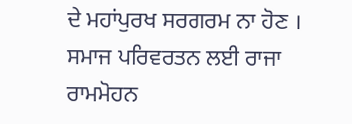ਦੇ ਮਹਾਂਪੁਰਖ ਸਰਗਰਮ ਨਾ ਹੋਣ । ਸਮਾਜ ਪਰਿਵਰਤਨ ਲਈ ਰਾਜਾ ਰਾਮਮੋਹਨ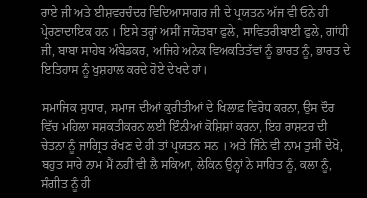ਰਾਏ ਜੀ ਅਤੇ ਈਸ਼ਵਰਚੰਦਰ ਵਿਦਿਆਸਾਗਰ ਜੀ ਦੇ ਪ੍ਰਯਤਨ ਅੱਜ ਵੀ ਓਨੇ ਹੀ ਪ੍ਰੇਰਣਾਦਾਇਕ ਹਨ । ਇਸੇ ਤਰ੍ਹਾਂ ਅਸੀਂ ਜਯੋਤਬਾ ਫੁਲੇ, ਸਾਵਿਤਰੀਬਾਈ ਫੁਲੇ, ਗਾਂਧੀ ਜੀ, ਬਾਬਾ ਸਾਹੇਬ ਅੰਬੇਡਕਰ, ਅਜਿਹੇ ਅਨੇਕ ਵਿਅਕਤਿਤੱਵਾਂ ਨੂੰ ਭਾਰਤ ਨੂੰ, ਭਾਰਤ ਦੇ ਇਤਿਹਾਸ ਨੂੰ ਖੁਸ਼ਹਾਲ ਕਰਦੇ ਹੋਏ ਦੇਖਦੇ ਹਾਂ।

ਸਮਾਜਿਕ ਸੁਧਾਰ, ਸਮਾਜ ਦੀਆਂ ਕੁਰੀਤੀਆਂ ਦੇ ਖਿਲਾਫ਼ ਵਿਰੋਧ ਕਰਨਾ, ਉਸ ਦੌਰ ਵਿੱਚ ਮਹਿਲਾ ਸਸ਼ਕਤੀਕਰਨ ਲਈ ਇੰਨੀਆਂ ਕੋਸ਼ਿਸ਼ਾਂ ਕਰਨਾ, ਇਹ ਰਾਸ਼ਟਰ ਦੀ ਚੇਤਨਾ ਨੂੰ ਜਾਗ੍ਰਿਤ ਰੱਖਣ ਦੇ ਹੀ ਤਾਂ ਪ੍ਰਯਤਨ ਸਨ । ਅਤੇ ਜਿੰਨੇ ਵੀ ਨਾਮ ਤੁਸੀਂ ਦੇਖੋ, ਬਹੁਤ ਸਾਰੇ ਨਾਮ ਮੈਂ ਨਹੀਂ ਵੀ ਲੈ ਸਕਿਆ, ਲੇਕਿਨ ਉਨ੍ਹਾਂ ਨੇ ਸਾਹਿਤ ਨੂੰ, ਕਲਾ ਨੂੰ, ਸੰਗੀਤ ਨੂੰ ਹੀ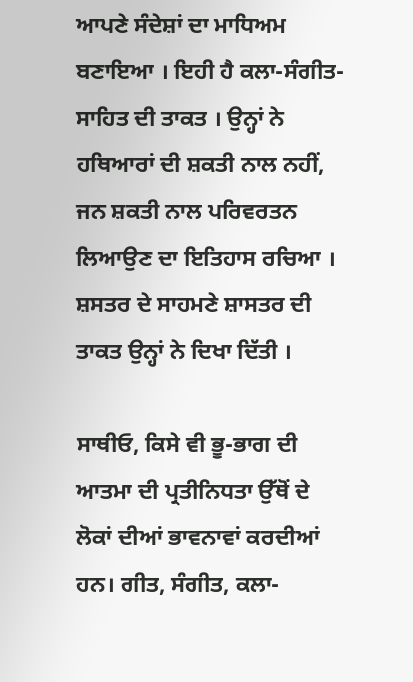ਆਪਣੇ ਸੰਦੇਸ਼ਾਂ ਦਾ ਮਾਧਿਅਮ ਬਣਾਇਆ । ਇਹੀ ਹੈ ਕਲਾ-ਸੰਗੀਤ-ਸਾਹਿਤ ਦੀ ਤਾਕਤ । ਉਨ੍ਹਾਂ ਨੇ ਹਥਿਆਰਾਂ ਦੀ ਸ਼ਕਤੀ ਨਾਲ ਨਹੀਂ, ਜਨ ਸ਼ਕਤੀ ਨਾਲ ਪਰਿਵਰਤਨ ਲਿਆਉਣ ਦਾ ਇਤਿਹਾਸ ਰਚਿਆ । ਸ਼ਸਤਰ ਦੇ ਸਾਹਮਣੇ ਸ਼ਾਸਤਰ ਦੀ ਤਾਕਤ ਉਨ੍ਹਾਂ ਨੇ ਦਿਖਾ ਦਿੱਤੀ ।

ਸਾਥੀਓ, ਕਿਸੇ ਵੀ ਭੂ-ਭਾਗ ਦੀ ਆਤਮਾ ਦੀ ਪ੍ਰਤੀਨਿਧਤਾ ਉੱਥੋਂ ਦੇ ਲੋਕਾਂ ਦੀਆਂ ਭਾਵਨਾਵਾਂ ਕਰਦੀਆਂ ਹਨ। ਗੀਤ, ਸੰਗੀਤ, ਕਲਾ-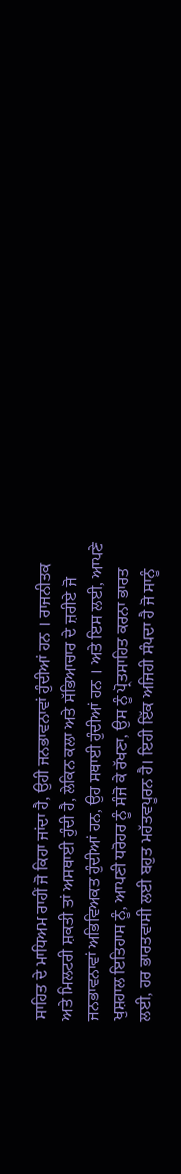ਸਾਹਿਤ ਦੇ ਮਾਧਿਅਮ ਰਾਹੀਂ ਜੋ ਕਿਹਾ ਜਾਂਦਾ ਹੈ, ਉਹੀ ਜਨਭਾਵਨਾਵਾਂ ਹੁੰਦੀਆਂ ਹਨ । ਰਾਜਨੀਤਕ ਅਤੇ ਮਿਲਟਰੀ ਸ਼ਕਤੀ ਤਾਂ ਅਸਥਾਈ ਹੁੰਦੀ ਹੈ, ਲੇਕਿਨ ਕਲਾ ਅਤੇ ਸੱਭਿਆਚਾਰ ਦੇ ਜ਼ਰੀਏ ਜੋ ਜਨਭਾਵਨਾਵਾਂ ਅਭਿਵਿਅਕਤ ਹੁੰਦੀਆਂ ਹਨ, ਉਹ ਸਥਾਈ ਹੁੰਦੀਆਂ ਹਨ । ਅਤੇ ਇਸ ਲਈ, ਆਪਣੇ ਖੁਸ਼ਹਾਲ ਇਤਿਹਾਸ ਨੂੰ, ਆਪਣੀ ਧਰੋਹਰ ਨੂੰ ਸੰਜੋ ਕੇ ਰੱਖਣਾ, ਉਸ ਨੂੰ ਪ੍ਰੋਤਸਾਹਿਤ ਕਰਨਾ ਭਾਰਤ ਲਈ, ਹਰ ਭਾਰਤਵਾਸੀ ਲਈ ਬਹੁਤ ਮਹੱਤਵਪੂਰਨ ਹੈ। ਇਹੀ ਇੱਕ ਅਜਿਹੀ ਸੰਪਦਾ ਹੈ ਜੋ ਸਾਨੂੰ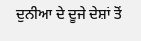ਦੁਨੀਆ ਦੇ ਦੂਜੇ ਦੇਸ਼ਾਂ ਤੋਂ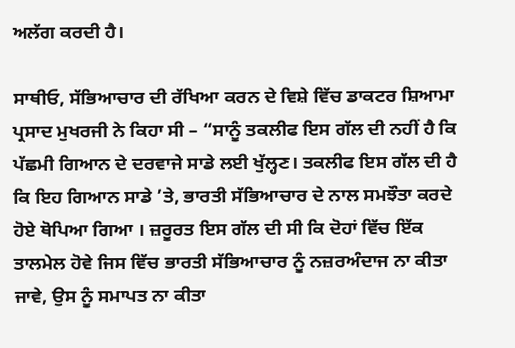ਅਲੱਗ ਕਰਦੀ ਹੈ।

ਸਾਥੀਓ, ਸੱਭਿਆਚਾਰ ਦੀ ਰੱਖਿਆ ਕਰਨ ਦੇ ਵਿਸ਼ੇ ਵਿੱਚ ਡਾਕਟਰ ਸ਼ਿਆਮਾ ਪ੍ਰਸਾਦ ਮੁਖਰਜੀ ਨੇ ਕਿਹਾ ਸੀ – “ਸਾਨੂੰ ਤਕਲੀਫ ਇਸ ਗੱਲ ਦੀ ਨਹੀਂ ਹੈ ਕਿ ਪੱਛਮੀ ਗਿਆਨ ਦੇ ਦਰਵਾਜੇ ਸਾਡੇ ਲਈ ਖੁੱਲ੍ਹਣ। ਤਕਲੀਫ ਇਸ ਗੱਲ ਦੀ ਹੈ ਕਿ ਇਹ ਗਿਆਨ ਸਾਡੇ ’ਤੇ, ਭਾਰਤੀ ਸੱਭਿਆਚਾਰ ਦੇ ਨਾਲ ਸਮਝੌਤਾ ਕਰਦੇ ਹੋਏ ਥੋਪਿਆ ਗਿਆ । ਜ਼ਰੂਰਤ ਇਸ ਗੱਲ ਦੀ ਸੀ ਕਿ ਦੋਹਾਂ ਵਿੱਚ ਇੱਕ ਤਾਲਮੇਲ ਹੋਵੇ ਜਿਸ ਵਿੱਚ ਭਾਰਤੀ ਸੱਭਿਆਚਾਰ ਨੂੰ ਨਜ਼ਰਅੰਦਾਜ ਨਾ ਕੀਤਾ ਜਾਵੇ, ਉਸ ਨੂੰ ਸਮਾਪਤ ਨਾ ਕੀਤਾ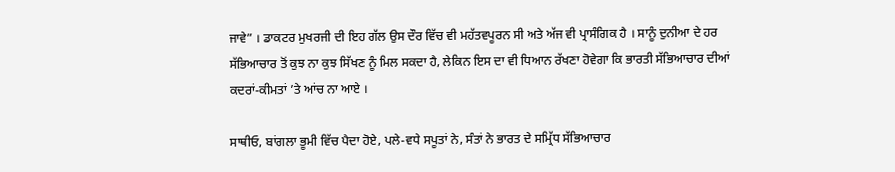ਜਾਵੇ” । ਡਾਕਟਰ ਮੁਖਰਜੀ ਦੀ ਇਹ ਗੱਲ ਉਸ ਦੌਰ ਵਿੱਚ ਵੀ ਮਹੱਤਵਪੂਰਨ ਸੀ ਅਤੇ ਅੱਜ ਵੀ ਪ੍ਰਾਸੰਗਿਕ ਹੈ । ਸਾਨੂੰ ਦੁਨੀਆ ਦੇ ਹਰ ਸੱਭਿਆਚਾਰ ਤੋਂ ਕੁਝ ਨਾ ਕੁਝ ਸਿੱਖਣ ਨੂੰ ਮਿਲ ਸਕਦਾ ਹੈ, ਲੇਕਿਨ ਇਸ ਦਾ ਵੀ ਧਿਆਨ ਰੱਖਣਾ ਹੋਵੇਗਾ ਕਿ ਭਾਰਤੀ ਸੱਭਿਆਚਾਰ ਦੀਆਂ ਕਦਰਾਂ-ਕੀਮਤਾਂ ’ਤੇ ਆਂਚ ਨਾ ਆਏ ।

ਸਾਥੀਓ, ਬਾਂਗਲਾ ਭੂਮੀ ਵਿੱਚ ਪੈਦਾ ਹੋਏ, ਪਲੇ-ਵਧੇ ਸਪੂਤਾਂ ਨੇ, ਸੰਤਾਂ ਨੇ ਭਾਰਤ ਦੇ ਸਮ੍ਰਿੱਧ ਸੱਭਿਆਚਾਰ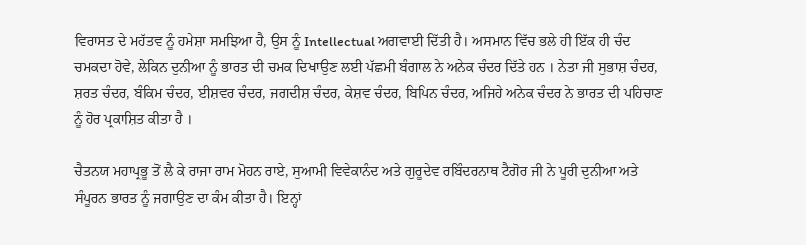ਵਿਰਾਸਤ ਦੇ ਮਹੱਤਵ ਨੂੰ ਹਮੇਸ਼ਾ ਸਮਝਿਆ ਹੈ, ਉਸ ਨੂੰ Intellectual ਅਗਵਾਈ ਦਿੱਤੀ ਹੈ। ਅਸਮਾਨ ਵਿੱਚ ਭਲੇ ਹੀ ਇੱਕ ਹੀ ਚੰਦ ਚਮਕਦਾ ਹੋਵੇ, ਲੇਕਿਨ ਦੁਨੀਆ ਨੂੰ ਭਾਰਤ ਦੀ ਚਮਕ ਦਿਖਾਉਣ ਲਈ ਪੱਛਮੀ ਬੰਗਾਲ ਨੇ ਅਨੇਕ ਚੰਦਰ ਦਿੱਤੇ ਹਨ । ਨੇਤਾ ਜੀ ਸੁਭਾਸ਼ ਚੰਦਰ, ਸ਼ਰਤ ਚੰਦਰ, ਬੰਕਿਮ ਚੰਦਰ, ਈਸ਼ਵਰ ਚੰਦਰ, ਜਗਦੀਸ਼ ਚੰਦਰ, ਕੇਸ਼ਵ ਚੰਦਰ, ਬਿਪਿਨ ਚੰਦਰ, ਅਜਿਹੇ ਅਨੇਕ ਚੰਦਰ ਨੇ ਭਾਰਤ ਦੀ ਪਹਿਚਾਣ ਨੂੰ ਹੋਰ ਪ੍ਰਕਾਸ਼ਿਤ ਕੀਤਾ ਹੈ ।

ਚੈਤਨਯ ਮਹਾਪ੍ਰਭੂ ਤੋਂ ਲੈ ਕੇ ਰਾਜਾ ਰਾਮ ਮੋਹਨ ਰਾਏ, ਸੁਆਮੀ ਵਿਵੇਕਾਨੰਦ ਅਤੇ ਗੁਰੂਦੇਵ ਰਬਿੰਦਰਨਾਥ ਟੈਗੋਰ ਜੀ ਨੇ ਪੂਰੀ ਦੁਨੀਆ ਅਤੇ ਸੰਪੂਰਨ ਭਾਰਤ ਨੂੰ ਜਗਾਉਣ ਦਾ ਕੰਮ ਕੀਤਾ ਹੈ। ਇਨ੍ਹਾਂ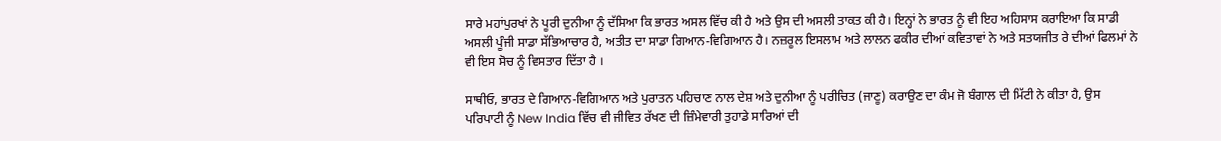ਸਾਰੇ ਮਹਾਂਪੁਰਖਾਂ ਨੇ ਪੂਰੀ ਦੁਨੀਆ ਨੂੰ ਦੱਸਿਆ ਕਿ ਭਾਰਤ ਅਸਲ ਵਿੱਚ ਕੀ ਹੈ ਅਤੇ ਉਸ ਦੀ ਅਸਲੀ ਤਾਕਤ ਕੀ ਹੈ। ਇਨ੍ਹਾਂ ਨੇ ਭਾਰਤ ਨੂੰ ਵੀ ਇਹ ਅਹਿਸਾਸ ਕਰਾਇਆ ਕਿ ਸਾਡੀ ਅਸਲੀ ਪੂੰਜੀ ਸਾਡਾ ਸੱਭਿਆਚਾਰ ਹੈ, ਅਤੀਤ ਦਾ ਸਾਡਾ ਗਿਆਨ-ਵਿਗਿਆਨ ਹੈ। ਨਜ਼ਰੂਲ ਇਸਲਾਮ ਅਤੇ ਲਾਲਨ ਫਕੀਰ ਦੀਆਂ ਕਵਿਤਾਵਾਂ ਨੇ ਅਤੇ ਸਤਯਜੀਤ ਰੇ ਦੀਆਂ ਫਿਲਮਾਂ ਨੇ ਵੀ ਇਸ ਸੋਚ ਨੂੰ ਵਿਸਤਾਰ ਦਿੱਤਾ ਹੈ ।

ਸਾਥੀਓ, ਭਾਰਤ ਦੇ ਗਿਆਨ-ਵਿਗਿਆਨ ਅਤੇ ਪੁਰਾਤਨ ਪਹਿਚਾਣ ਨਾਲ ਦੇਸ਼ ਅਤੇ ਦੁਨੀਆ ਨੂੰ ਪਰੀਚਿਤ (ਜਾਣੂ) ਕਰਾਉਣ ਦਾ ਕੰਮ ਜੋ ਬੰਗਾਲ ਦੀ ਮਿੱਟੀ ਨੇ ਕੀਤਾ ਹੈ, ਉਸ ਪਰਿਪਾਟੀ ਨੂੰ New India ਵਿੱਚ ਵੀ ਜੀਵਿਤ ਰੱਖਣ ਦੀ ਜ਼ਿੰਮੇਵਾਰੀ ਤੁਹਾਡੇ ਸਾਰਿਆਂ ਦੀ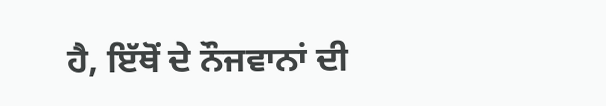ਹੈ, ਇੱਥੋਂ ਦੇ ਨੌਜਵਾਨਾਂ ਦੀ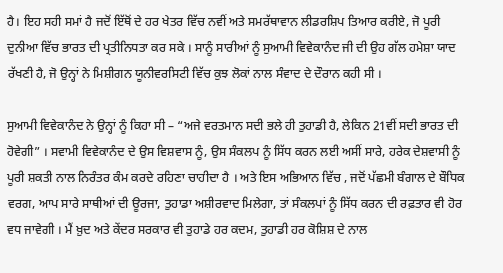ਹੈ। ਇਹ ਸਹੀ ਸਮਾਂ ਹੈ ਜਦੋਂ ਇੱਥੋਂ ਦੇ ਹਰ ਖੇਤਰ ਵਿੱਚ ਨਵੀਂ ਅਤੇ ਸਮਰੱਥਾਵਾਨ ਲੀਡਰਸ਼ਿਪ ਤਿਆਰ ਕਰੀਏ, ਜੋ ਪੂਰੀ ਦੁਨੀਆ ਵਿੱਚ ਭਾਰਤ ਦੀ ਪ੍ਰਤੀਨਿਧਤਾ ਕਰ ਸਕੇ । ਸਾਨੂੰ ਸਾਰੀਆਂ ਨੂੰ ਸੁਆਮੀ ਵਿਵੇਕਾਨੰਦ ਜੀ ਦੀ ਉਹ ਗੱਲ ਹਮੇਸ਼ਾ ਯਾਦ ਰੱਖਣੀ ਹੈ, ਜੋ ਉਨ੍ਹਾਂ ਨੇ ਮਿਸ਼ੀਗਨ ਯੂਨੀਵਰਸਿਟੀ ਵਿੱਚ ਕੁਝ ਲੋਕਾਂ ਨਾਲ ਸੰਵਾਦ ਦੇ ਦੌਰਾਨ ਕਹੀ ਸੀ ।

ਸੁਆਮੀ ਵਿਵੇਕਾਨੰਦ ਨੇ ਉਨ੍ਹਾਂ ਨੂੰ ਕਿਹਾ ਸੀ – “ਅਜੇ ਵਰਤਮਾਨ ਸਦੀ ਭਲੇ ਹੀ ਤੁਹਾਡੀ ਹੈ, ਲੇਕਿਨ 21ਵੀਂ ਸਦੀ ਭਾਰਤ ਦੀ ਹੋਵੇਗੀ” । ਸਵਾਮੀ ਵਿਵੇਕਾਨੰਦ ਦੇ ਉਸ ਵਿਸ਼ਵਾਸ ਨੂੰ, ਉਸ ਸੰਕਲਪ ਨੂੰ ਸਿੱਧ ਕਰਨ ਲਈ ਅਸੀਂ ਸਾਰੇ, ਹਰੇਕ ਦੇਸ਼ਵਾਸੀ ਨੂੰ ਪੂਰੀ ਸ਼ਕਤੀ ਨਾਲ ਨਿਰੰਤਰ ਕੰਮ ਕਰਦੇ ਰਹਿਣਾ ਚਾਹੀਦਾ ਹੈ । ਅਤੇ ਇਸ ਅਭਿਆਨ ਵਿੱਚ , ਜਦੋਂ ਪੱਛਮੀ ਬੰਗਾਲ ਦੇ ਬੌਧਿਕ ਵਰਗ, ਆਪ ਸਾਰੇ ਸਾਥੀਆਂ ਦੀ ਊਰਜਾ, ਤੁਹਾਡਾ ਅਸ਼ੀਰਵਾਦ ਮਿਲੇਗਾ, ਤਾਂ ਸੰਕਲਪਾਂ ਨੂੰ ਸਿੱਧ ਕਰਨ ਦੀ ਰਫ਼ਤਾਰ ਵੀ ਹੋਰ ਵਧ ਜਾਵੇਗੀ । ਮੈਂ ਖ਼ੁਦ ਅਤੇ ਕੇਂਦਰ ਸਰਕਾਰ ਵੀ ਤੁਹਾਡੇ ਹਰ ਕਦਮ, ਤੁਹਾਡੀ ਹਰ ਕੋਸ਼ਿਸ਼ ਦੇ ਨਾਲ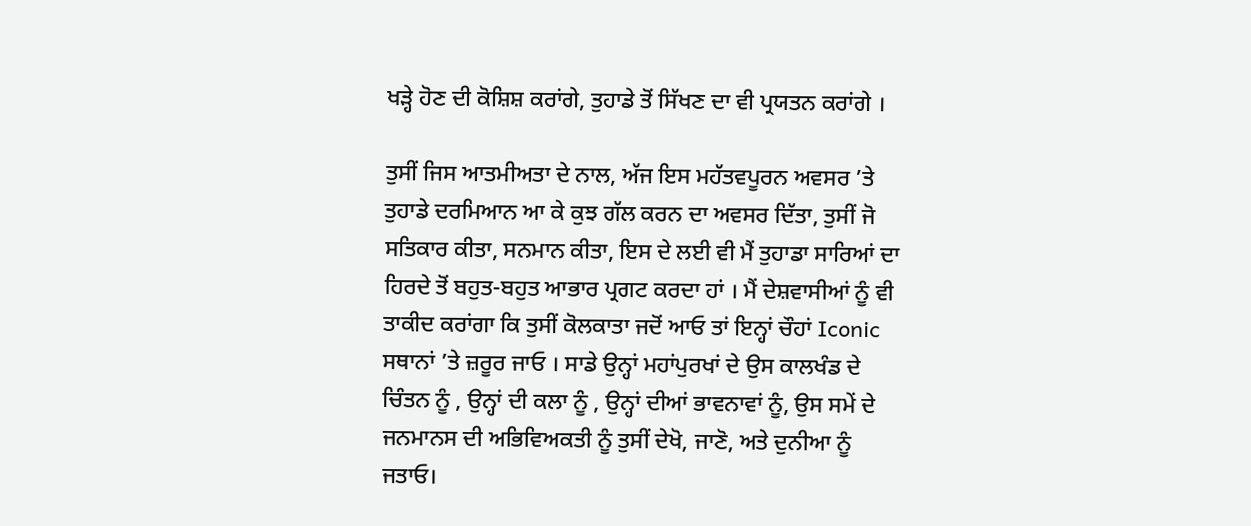ਖੜ੍ਹੇ ਹੋਣ ਦੀ ਕੋਸ਼ਿਸ਼ ਕਰਾਂਗੇ, ਤੁਹਾਡੇ ਤੋਂ ਸਿੱਖਣ ਦਾ ਵੀ ਪ੍ਰਯਤਨ ਕਰਾਂਗੇ ।

ਤੁਸੀਂ ਜਿਸ ਆਤਮੀਅਤਾ ਦੇ ਨਾਲ, ਅੱਜ ਇਸ ਮਹੱਤਵਪੂਰਨ ਅਵਸਰ ’ਤੇ ਤੁਹਾਡੇ ਦਰਮਿਆਨ ਆ ਕੇ ਕੁਝ ਗੱਲ ਕਰਨ ਦਾ ਅਵਸਰ ਦਿੱਤਾ, ਤੁਸੀਂ ਜੋ ਸਤਿਕਾਰ ਕੀਤਾ, ਸਨਮਾਨ ਕੀਤਾ, ਇਸ ਦੇ ਲਈ ਵੀ ਮੈਂ ਤੁਹਾਡਾ ਸਾਰਿਆਂ ਦਾ ਹਿਰਦੇ ਤੋਂ ਬਹੁਤ-ਬਹੁਤ ਆਭਾਰ ਪ੍ਰਗਟ ਕਰਦਾ ਹਾਂ । ਮੈਂ ਦੇਸ਼ਵਾਸੀਆਂ ਨੂੰ ਵੀ ਤਾਕੀਦ ਕਰਾਂਗਾ ਕਿ ਤੁਸੀਂ ਕੋਲਕਾਤਾ ਜਦੋਂ ਆਓ ਤਾਂ ਇਨ੍ਹਾਂ ਚੌਹਾਂ Iconic ਸਥਾਨਾਂ ’ਤੇ ਜ਼ਰੂਰ ਜਾਓ । ਸਾਡੇ ਉਨ੍ਹਾਂ ਮਹਾਂਪੁਰਖਾਂ ਦੇ ਉਸ ਕਾਲਖੰਡ ਦੇ ਚਿੰਤਨ ਨੂੰ , ਉਨ੍ਹਾਂ ਦੀ ਕਲਾ ਨੂੰ , ਉਨ੍ਹਾਂ ਦੀਆਂ ਭਾਵਨਾਵਾਂ ਨੂੰ, ਉਸ ਸਮੇਂ ਦੇ ਜਨਮਾਨਸ ਦੀ ਅਭਿਵਿਅਕਤੀ ਨੂੰ ਤੁਸੀਂ ਦੇਖੋ, ਜਾਣੋ, ਅਤੇ ਦੁਨੀਆ ਨੂੰ ਜਤਾਓ।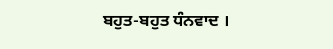ਬਹੁਤ-ਬਹੁਤ ਧੰਨਵਾਦ ।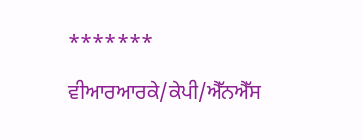*******

ਵੀਆਰਆਰਕੇ/ਕੇਪੀ/ਐੱਨਐੱਸ